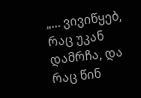„… ვივიწყებ, რაც უკან დამრჩა, და რაც წინ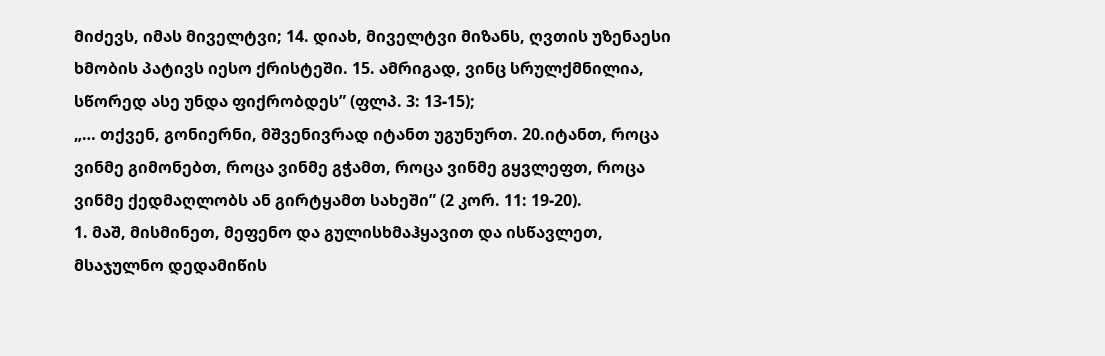მიძევს, იმას მიველტვი; 14. დიახ, მიველტვი მიზანს, ღვთის უზენაესი ხმობის პატივს იესო ქრისტეში. 15. ამრიგად, ვინც სრულქმნილია, სწორედ ასე უნდა ფიქრობდეს” (ფლპ. 3: 13-15);
„… თქვენ, გონიერნი, მშვენივრად იტანთ უგუნურთ. 20.იტანთ, როცა ვინმე გიმონებთ, როცა ვინმე გჭამთ, როცა ვინმე გყვლეფთ, როცა ვინმე ქედმაღლობს ან გირტყამთ სახეში” (2 კორ. 11: 19-20).
1. მაშ, მისმინეთ, მეფენო და გულისხმაჰყავით და ისწავლეთ, მსაჯულნო დედამიწის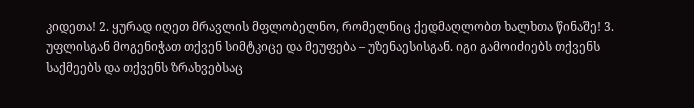კიდეთა! 2. ყურად იღეთ მრავლის მფლობელნო, რომელნიც ქედმაღლობთ ხალხთა წინაშე! 3. უფლისგან მოგენიჭათ თქვენ სიმტკიცე და მეუფება – უზენაესისგან. იგი გამოიძიებს თქვენს საქმეებს და თქვენს ზრახვებსაც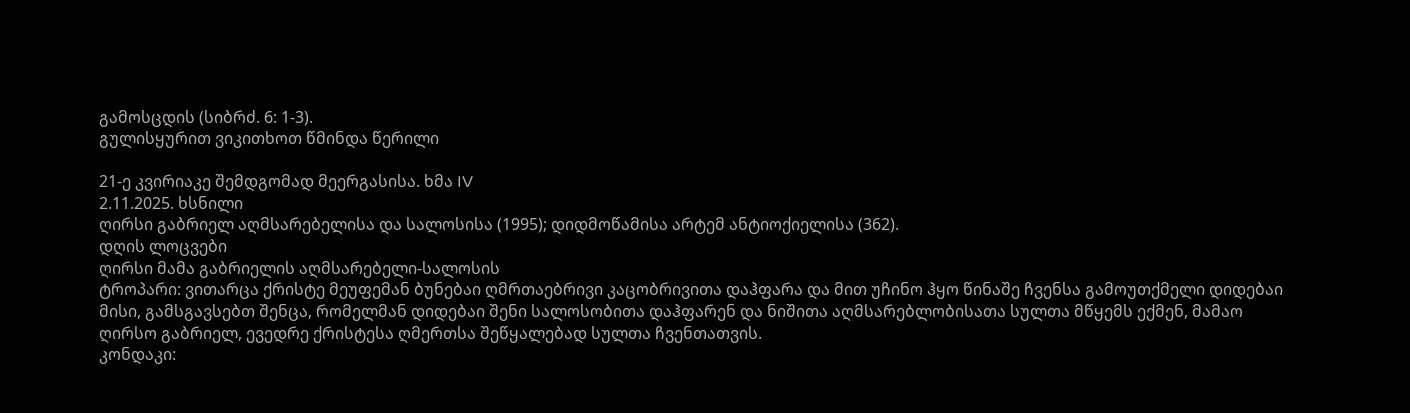გამოსცდის (სიბრძ. 6: 1-3).
გულისყურით ვიკითხოთ წმინდა წერილი

21-ე კვირიაკე შემდგომად მეერგასისა. ხმა IV
2.11.2025. ხსნილი
ღირსი გაბრიელ აღმსარებელისა და სალოსისა (1995); დიდმოწამისა არტემ ანტიოქიელისა (362).
დღის ლოცვები
ღირსი მამა გაბრიელის აღმსარებელი-სალოსის
ტროპარი: ვითარცა ქრისტე მეუფემან ბუნებაი ღმრთაებრივი კაცობრივითა დაჰფარა და მით უჩინო ჰყო წინაშე ჩვენსა გამოუთქმელი დიდებაი მისი, გამსგავსებთ შენცა, რომელმან დიდებაი შენი სალოსობითა დაჰფარენ და ნიშითა აღმსარებლობისათა სულთა მწყემს ექმენ, მამაო ღირსო გაბრიელ, ევედრე ქრისტესა ღმერთსა შეწყალებად სულთა ჩვენთათვის.
კონდაკი: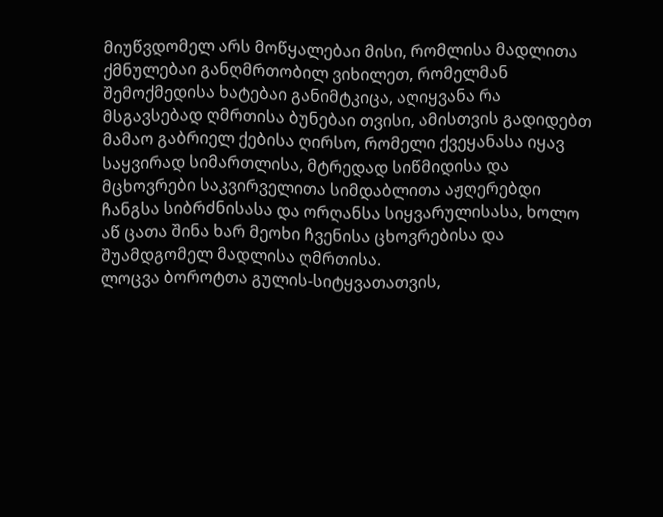მიუწვდომელ არს მოწყალებაი მისი, რომლისა მადლითა ქმნულებაი განღმრთობილ ვიხილეთ, რომელმან შემოქმედისა ხატებაი განიმტკიცა, აღიყვანა რა მსგავსებად ღმრთისა ბუნებაი თვისი, ამისთვის გადიდებთ მამაო გაბრიელ ქებისა ღირსო, რომელი ქვეყანასა იყავ საყვირად სიმართლისა, მტრედად სიწმიდისა და მცხოვრები საკვირველითა სიმდაბლითა აჟღერებდი ჩანგსა სიბრძნისასა და ორღანსა სიყვარულისასა, ხოლო აწ ცათა შინა ხარ მეოხი ჩვენისა ცხოვრებისა და შუამდგომელ მადლისა ღმრთისა.
ლოცვა ბოროტთა გულის-სიტყვათათვის,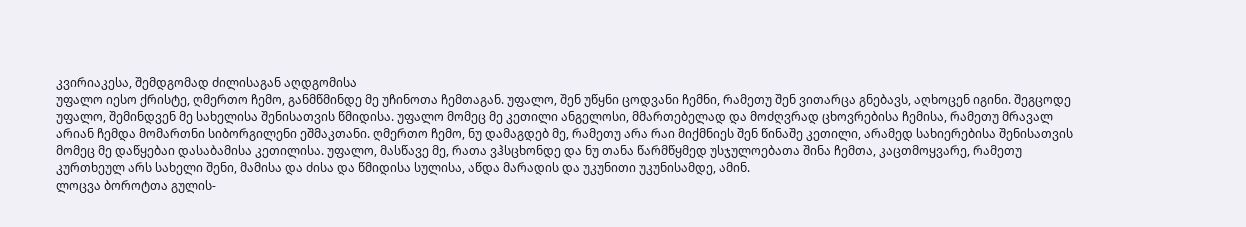კვირიაკესა, შემდგომად ძილისაგან აღდგომისა
უფალო იესო ქრისტე, ღმერთო ჩემო, განმწმინდე მე უჩინოთა ჩემთაგან. უფალო, შენ უწყნი ცოდვანი ჩემნი, რამეთუ შენ ვითარცა გნებავს, აღხოცენ იგინი. შეგცოდე უფალო, შემინდვენ მე სახელისა შენისათვის წმიდისა. უფალო მომეც მე კეთილი ანგელოსი, მმართებელად და მოძღვრად ცხოვრებისა ჩემისა, რამეთუ მრავალ არიან ჩემდა მომართნი სიბორგილენი ეშმაკთანი. ღმერთო ჩემო, ნუ დამაგდებ მე, რამეთუ არა რაი მიქმნიეს შენ წინაშე კეთილი, არამედ სახიერებისა შენისათვის მომეც მე დაწყებაი დასაბამისა კეთილისა. უფალო, მასწავე მე, რათა ვჰსცხონდე და ნუ თანა წარმწყმედ უსჯულოებათა შინა ჩემთა, კაცთმოყვარე, რამეთუ კურთხეულ არს სახელი შენი, მამისა და ძისა და წმიდისა სულისა, აწდა მარადის და უკუნითი უკუნისამდე, ამინ.
ლოცვა ბოროტთა გულის-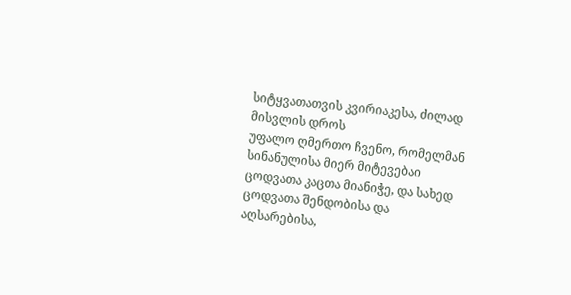სიტყვათათვის კვირიაკესა, ძილად მისვლის დროს
უფალო ღმერთო ჩვენო, რომელმან სინანულისა მიერ მიტევებაი ცოდვათა კაცთა მიანიჭე, და სახედ ცოდვათა შენდობისა და აღსარებისა,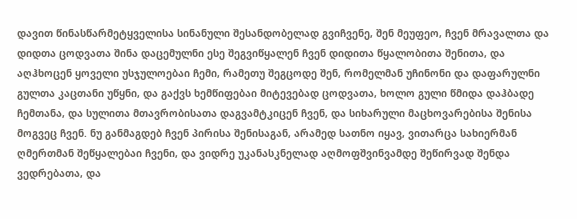დავით წინასწარმეტყველისა სინანული შესანდობელად გვიჩვენე, შენ მეუფეო, ჩვენ მრავალთა და დიდთა ცოდვათა შინა დაცემულნი ესე შეგვიწყალენ ჩვენ დიდითა წყალობითა შენითა, და აღჰხოცენ ყოველი უსჯულოებაი ჩემი, რამეთუ შეგცოდე შენ, რომელმან უჩინონი და დაფარულნი გულთა კაცთანი უწყნი, და გაქვს ხემწიფებაი მიტევებად ცოდვათა, ხოლო გული წმიდა დაჰბადე ჩემთანა, და სულითა მთავრობისათა დაგვამტკიცენ ჩვენ, და სიხარული მაცხოვარებისა შენისა მოგვეც ჩვენ. ნუ განმაგდებ ჩვენ პირისა შენისაგან, არამედ სათნო იყავ, ვითარცა სახიერმან ღმერთმან შეწყალებაი ჩვენი, და ვიდრე უკანასკნელად აღმოფშვინვამდე შეწირვად შენდა ვედრებათა, და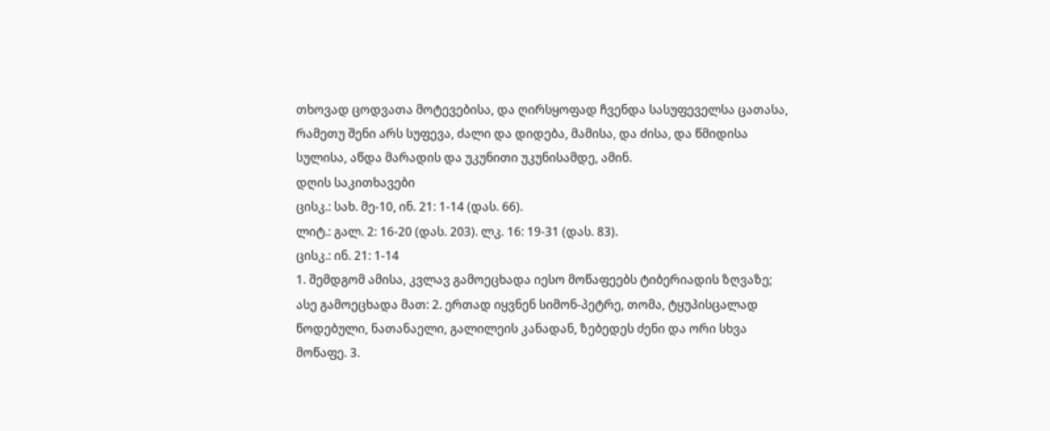თხოვად ცოდვათა მოტევებისა, და ღირსყოფად ჩვენდა სასუფეველსა ცათასა, რამეთუ შენი არს სუფევა, ძალი და დიდება, მამისა, და ძისა, და წმიდისა სულისა, აწდა მარადის და უკუნითი უკუნისამდე, ამინ.
დღის საკითხავები
ცისკ.: სახ. მე-10, ინ. 21: 1-14 (დას. 66).
ლიტ.: გალ. 2: 16-20 (დას. 203). ლკ. 16: 19-31 (დას. 83).
ცისკ.: ინ. 21: 1-14
1. შემდგომ ამისა, კვლავ გამოეცხადა იესო მოწაფეებს ტიბერიადის ზღვაზე; ასე გამოეცხადა მათ: 2. ერთად იყვნენ სიმონ-პეტრე, თომა, ტყუპისცალად წოდებული, ნათანაელი, გალილეის კანადან, ზებედეს ძენი და ორი სხვა მოწაფე. 3.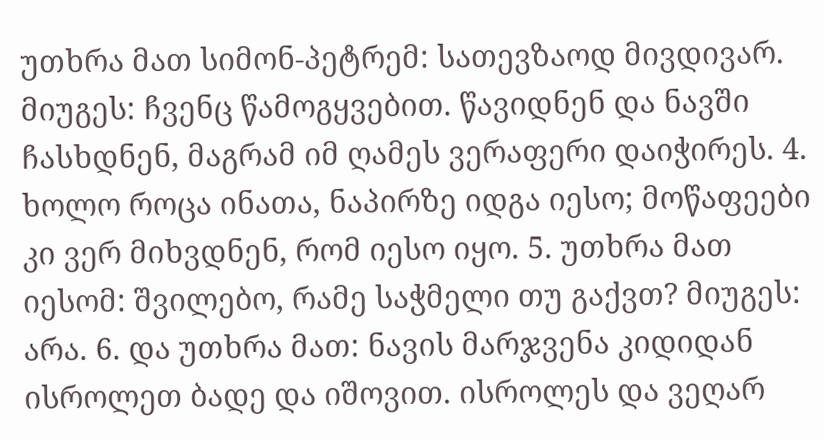უთხრა მათ სიმონ-პეტრემ: სათევზაოდ მივდივარ. მიუგეს: ჩვენც წამოგყვებით. წავიდნენ და ნავში ჩასხდნენ, მაგრამ იმ ღამეს ვერაფერი დაიჭირეს. 4. ხოლო როცა ინათა, ნაპირზე იდგა იესო; მოწაფეები კი ვერ მიხვდნენ, რომ იესო იყო. 5. უთხრა მათ იესომ: შვილებო, რამე საჭმელი თუ გაქვთ? მიუგეს: არა. 6. და უთხრა მათ: ნავის მარჯვენა კიდიდან ისროლეთ ბადე და იშოვით. ისროლეს და ვეღარ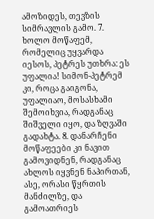ამოზიდეს, თევზის სიმრავლის გამო. 7. ხოლო მოწაფემ, რომელიც უყვარდა იესოს, პეტრეს უთხრა: ეს უფალია! სიმონ-პეტრემ კი, როცა გაიგონა, უფალიაო, მოსასხამი შემოიხვია, რადგანაც შიშველი იყო, და ზღვაში გადახტა. 8. დანარჩენი მოწაფეები კი ნავით გამოვიდნენ, რადგანაც ახლოს იყვნენ ნაპირთან, ასე, ორასი წყრთის მანძილზე, და გამოათრიეს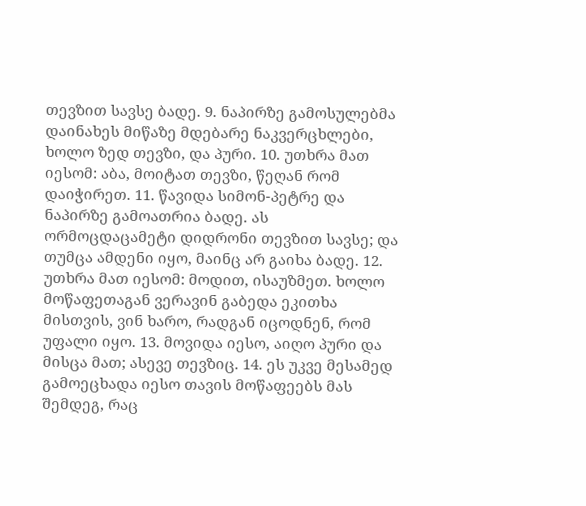თევზით სავსე ბადე. 9. ნაპირზე გამოსულებმა დაინახეს მიწაზე მდებარე ნაკვერცხლები, ხოლო ზედ თევზი, და პური. 10. უთხრა მათ იესომ: აბა, მოიტათ თევზი, წეღან რომ დაიჭირეთ. 11. წავიდა სიმონ-პეტრე და ნაპირზე გამოათრია ბადე. ას ორმოცდაცამეტი დიდრონი თევზით სავსე; და თუმცა ამდენი იყო, მაინც არ გაიხა ბადე. 12. უთხრა მათ იესომ: მოდით, ისაუზმეთ. ხოლო მოწაფეთაგან ვერავინ გაბედა ეკითხა მისთვის, ვინ ხარო, რადგან იცოდნენ, რომ უფალი იყო. 13. მოვიდა იესო, აიღო პური და მისცა მათ; ასევე თევზიც. 14. ეს უკვე მესამედ გამოეცხადა იესო თავის მოწაფეებს მას შემდეგ, რაც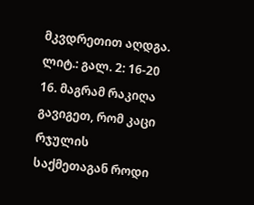მკვდრეთით აღდგა.
ლიტ.: გალ. 2: 16-20
16. მაგრამ რაკიღა გავიგეთ, რომ კაცი რჯულის საქმეთაგან როდი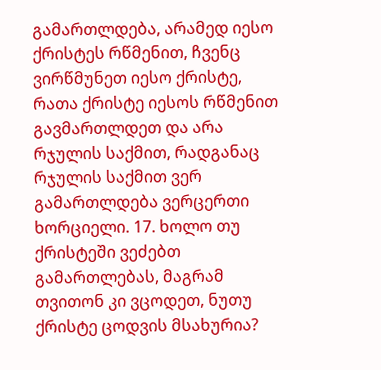გამართლდება, არამედ იესო ქრისტეს რწმენით, ჩვენც ვირწმუნეთ იესო ქრისტე, რათა ქრისტე იესოს რწმენით გავმართლდეთ და არა რჯულის საქმით, რადგანაც რჯულის საქმით ვერ გამართლდება ვერცერთი ხორციელი. 17. ხოლო თუ ქრისტეში ვეძებთ გამართლებას, მაგრამ თვითონ კი ვცოდეთ, ნუთუ ქრისტე ცოდვის მსახურია?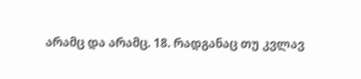არამც და არამც. 18. რადგანაც თუ კვლავ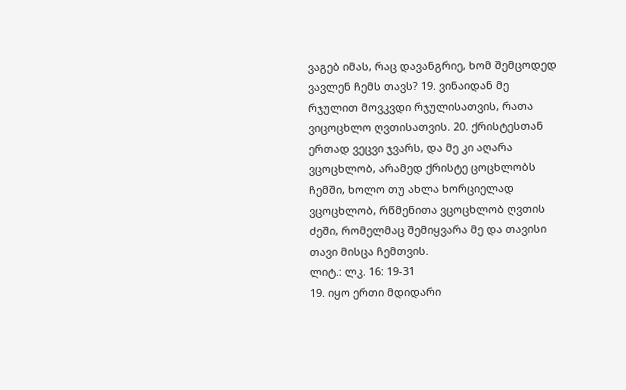ვაგებ იმას, რაც დავანგრიე, ხომ შემცოდედ ვავლენ ჩემს თავს? 19. ვინაიდან მე რჯულით მოვკვდი რჯულისათვის, რათა ვიცოცხლო ღვთისათვის. 20. ქრისტესთან ერთად ვეცვი ჯვარს, და მე კი აღარა ვცოცხლობ, არამედ ქრისტე ცოცხლობს ჩემში, ხოლო თუ ახლა ხორციელად ვცოცხლობ, რწმენითა ვცოცხლობ ღვთის ძეში, რომელმაც შემიყვარა მე და თავისი თავი მისცა ჩემთვის.
ლიტ.: ლკ. 16: 19-31
19. იყო ერთი მდიდარი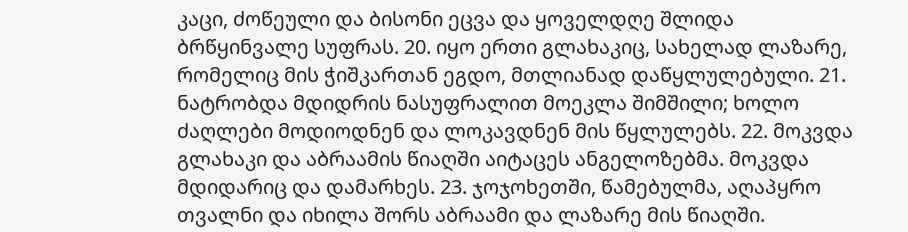კაცი, ძოწეული და ბისონი ეცვა და ყოველდღე შლიდა ბრწყინვალე სუფრას. 20. იყო ერთი გლახაკიც, სახელად ლაზარე, რომელიც მის ჭიშკართან ეგდო, მთლიანად დაწყლულებული. 21. ნატრობდა მდიდრის ნასუფრალით მოეკლა შიმშილი; ხოლო ძაღლები მოდიოდნენ და ლოკავდნენ მის წყლულებს. 22. მოკვდა გლახაკი და აბრაამის წიაღში აიტაცეს ანგელოზებმა. მოკვდა მდიდარიც და დამარხეს. 23. ჯოჯოხეთში, წამებულმა, აღაპყრო თვალნი და იხილა შორს აბრაამი და ლაზარე მის წიაღში.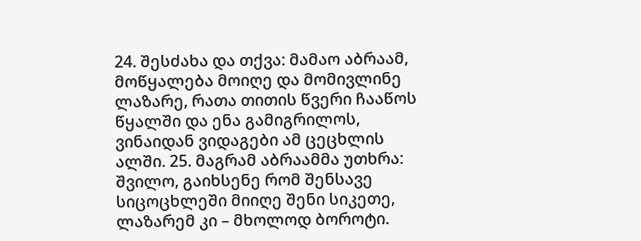24. შესძახა და თქვა: მამაო აბრაამ, მოწყალება მოიღე და მომივლინე ლაზარე, რათა თითის წვერი ჩააწოს წყალში და ენა გამიგრილოს, ვინაიდან ვიდაგები ამ ცეცხლის ალში. 25. მაგრამ აბრაამმა უთხრა: შვილო, გაიხსენე რომ შენსავე სიცოცხლეში მიიღე შენი სიკეთე, ლაზარემ კი – მხოლოდ ბოროტი.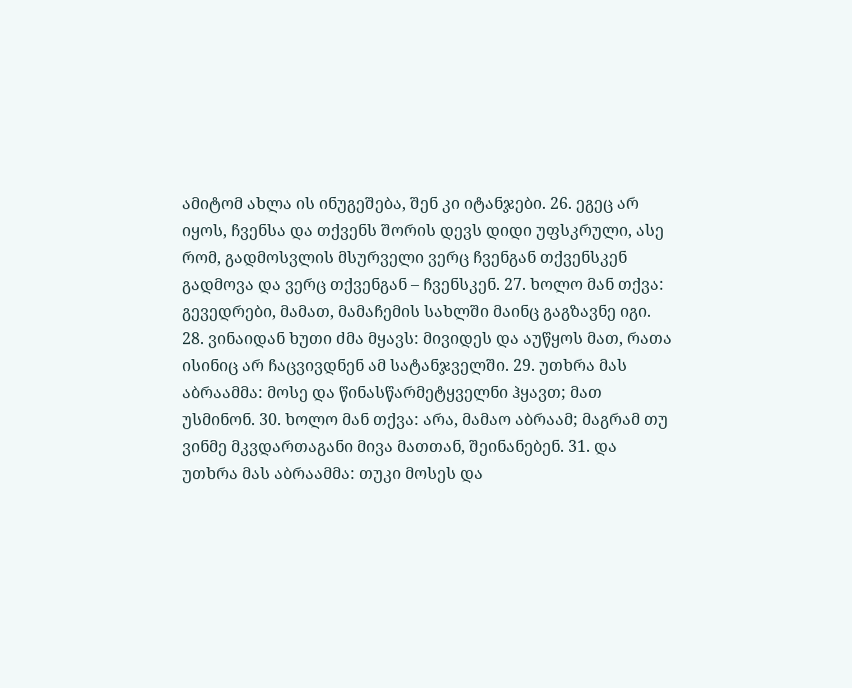ამიტომ ახლა ის ინუგეშება, შენ კი იტანჯები. 26. ეგეც არ იყოს, ჩვენსა და თქვენს შორის დევს დიდი უფსკრული, ასე რომ, გადმოსვლის მსურველი ვერც ჩვენგან თქვენსკენ გადმოვა და ვერც თქვენგან – ჩვენსკენ. 27. ხოლო მან თქვა: გევედრები, მამათ, მამაჩემის სახლში მაინც გაგზავნე იგი. 28. ვინაიდან ხუთი ძმა მყავს: მივიდეს და აუწყოს მათ, რათა ისინიც არ ჩაცვივდნენ ამ სატანჯველში. 29. უთხრა მას აბრაამმა: მოსე და წინასწარმეტყველნი ჰყავთ; მათ უსმინონ. 30. ხოლო მან თქვა: არა, მამაო აბრაამ; მაგრამ თუ ვინმე მკვდართაგანი მივა მათთან, შეინანებენ. 31. და უთხრა მას აბრაამმა: თუკი მოსეს და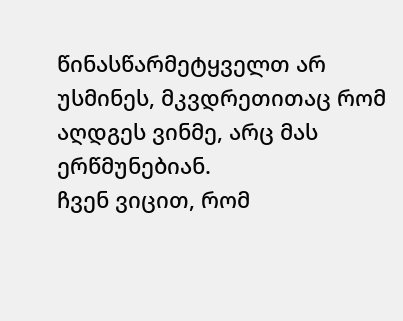წინასწარმეტყველთ არ უსმინეს, მკვდრეთითაც რომ აღდგეს ვინმე, არც მას ერწმუნებიან.
ჩვენ ვიცით, რომ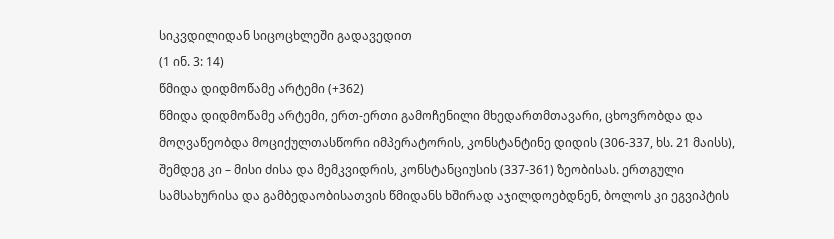სიკვდილიდან სიცოცხლეში გადავედით
(1 ინ. 3: 14)
წმიდა დიდმოწამე არტემი (+362)
წმიდა დიდმოწამე არტემი, ერთ-ერთი გამოჩენილი მხედართმთავარი, ცხოვრობდა და მოღვაწეობდა მოციქულთასწორი იმპერატორის, კონსტანტინე დიდის (306-337, ხს. 21 მაისს), შემდეგ კი – მისი ძისა და მემკვიდრის, კონსტანციუსის (337-361) ზეობისას. ერთგული სამსახურისა და გამბედაობისათვის წმიდანს ხშირად აჯილდოებდნენ, ბოლოს კი ეგვიპტის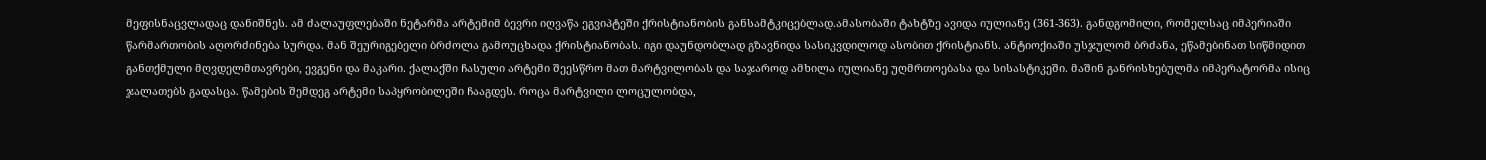მეფისნაცვლადაც დანიშნეს. ამ ძალაუფლებაში ნეტარმა არტემიმ ბევრი იღვაწა ეგვიპტეში ქრისტიანობის განსამტკიცებლად.ამასობაში ტახტზე ავიდა იულიანე (361-363). განდგომილი, რომელსაც იმპერიაში წარმართობის აღორძინება სურდა. მან შეურიგებელი ბრძოლა გამოუცხადა ქრისტიანობას. იგი დაუნდობლად გზავნიდა სასიკვდილოდ ასობით ქრისტიანს. ანტიოქიაში უსჯულომ ბრძანა, ეწამებინათ სიწმიდით განთქმული მღვდელმთავრები, ევგენი და მაკარი. ქალაქში ჩასული არტემი შეესწრო მათ მარტვილობას და საჯაროდ ამხილა იულიანე უღმრთოებასა და სისასტიკეში. მაშინ განრისხებულმა იმპერატორმა ისიც ჯალათებს გადასცა. წამების შემდეგ არტემი საპყრობილეში ჩააგდეს. როცა მარტვილი ლოცულობდა,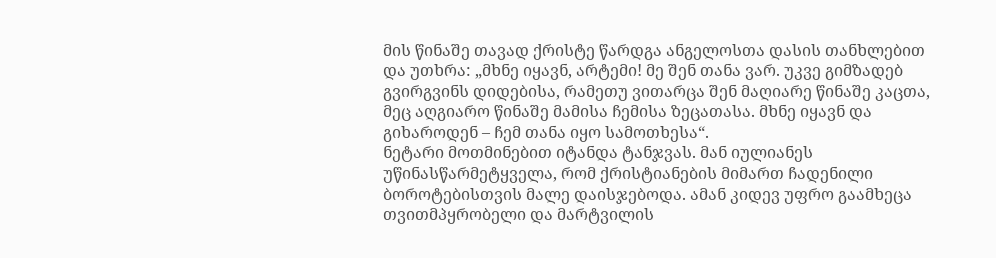მის წინაშე თავად ქრისტე წარდგა ანგელოსთა დასის თანხლებით და უთხრა: „მხნე იყავნ, არტემი! მე შენ თანა ვარ. უკვე გიმზადებ გვირგვინს დიდებისა, რამეთუ ვითარცა შენ მაღიარე წინაშე კაცთა, მეც აღგიარო წინაშე მამისა ჩემისა ზეცათასა. მხნე იყავნ და გიხაროდენ – ჩემ თანა იყო სამოთხესა“.
ნეტარი მოთმინებით იტანდა ტანჯვას. მან იულიანეს უწინასწარმეტყველა, რომ ქრისტიანების მიმართ ჩადენილი ბოროტებისთვის მალე დაისჯებოდა. ამან კიდევ უფრო გაამხეცა თვითმპყრობელი და მარტვილის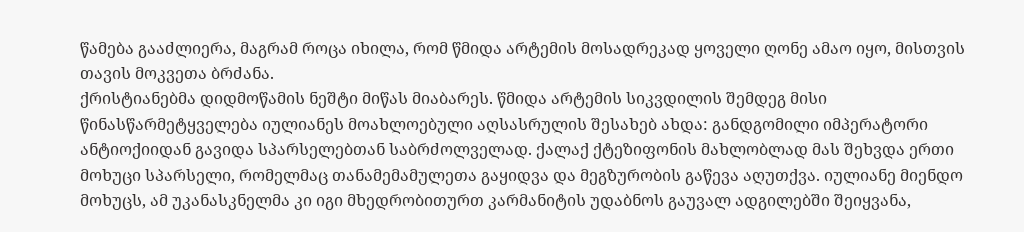წამება გააძლიერა, მაგრამ როცა იხილა, რომ წმიდა არტემის მოსადრეკად ყოველი ღონე ამაო იყო, მისთვის თავის მოკვეთა ბრძანა.
ქრისტიანებმა დიდმოწამის ნეშტი მიწას მიაბარეს. წმიდა არტემის სიკვდილის შემდეგ მისი წინასწარმეტყველება იულიანეს მოახლოებული აღსასრულის შესახებ ახდა: განდგომილი იმპერატორი ანტიოქიიდან გავიდა სპარსელებთან საბრძოლველად. ქალაქ ქტეზიფონის მახლობლად მას შეხვდა ერთი მოხუცი სპარსელი, რომელმაც თანამემამულეთა გაყიდვა და მეგზურობის გაწევა აღუთქვა. იულიანე მიენდო მოხუცს, ამ უკანასკნელმა კი იგი მხედრობითურთ კარმანიტის უდაბნოს გაუვალ ადგილებში შეიყვანა,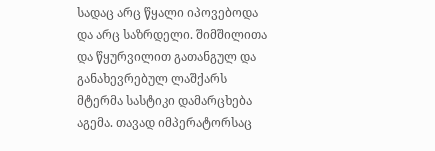სადაც არც წყალი იპოვებოდა და არც საზრდელი. შიმშილითა და წყურვილით გათანგულ და განახევრებულ ლაშქარს მტერმა სასტიკი დამარცხება აგემა. თავად იმპერატორსაც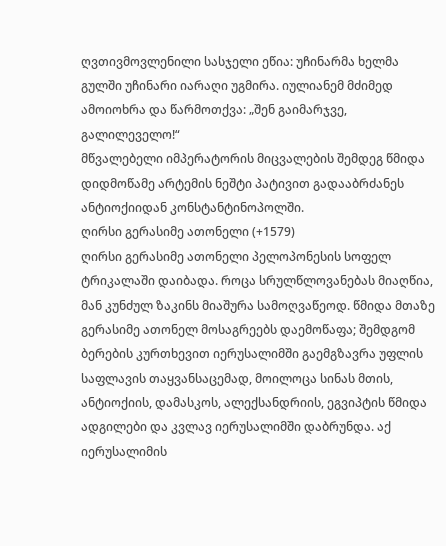ღვთივმოვლენილი სასჯელი ეწია: უჩინარმა ხელმა გულში უჩინარი იარაღი უგმირა. იულიანემ მძიმედ ამოიოხრა და წარმოთქვა: „შენ გაიმარჯვე, გალილეველო!“
მწვალებელი იმპერატორის მიცვალების შემდეგ წმიდა დიდმოწამე არტემის ნეშტი პატივით გადააბრძანეს ანტიოქიიდან კონსტანტინოპოლში.
ღირსი გერასიმე ათონელი (+1579)
ღირსი გერასიმე ათონელი პელოპონესის სოფელ ტრიკალაში დაიბადა. როცა სრულწლოვანებას მიაღწია, მან კუნძულ ზაკინს მიაშურა სამოღვაწეოდ. წმიდა მთაზე გერასიმე ათონელ მოსაგრეებს დაემოწაფა; შემდგომ ბერების კურთხევით იერუსალიმში გაემგზავრა უფლის საფლავის თაყვანსაცემად, მოილოცა სინას მთის, ანტიოქიის, დამასკოს, ალექსანდრიის, ეგვიპტის წმიდა ადგილები და კვლავ იერუსალიმში დაბრუნდა. აქ იერუსალიმის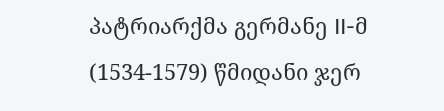პატრიარქმა გერმანე II-მ (1534-1579) წმიდანი ჯერ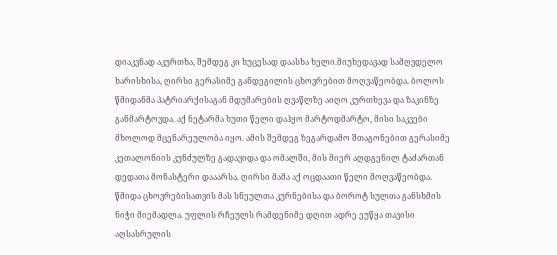დიაკვნად აკურთხა, შემდეგ კი ხუცესად დაასხა ხელი.მიუხედავად სამღვდელო ხარისხისა, ღირსი გერასიმე განდეგილის ცხოვრებით მოღვაწეობდა. ბოლოს წმიდანმა პატრიარქისაგან მდუმარების ღვაწლზე აიღო კურთხევა და ზაკინზე განმარტოვდა. აქ ნეტარმა ხუთი წელი დაჰყო მარტოდმარტო, მისი საკვები მხოლოდ მცენარეულობა იყო. ამის შემდეგ ზეგარდამო შთაგონებით გერასიმე კეთალონიის კუნძულზე გადავიდა და ომალში, მის მიერ აღდგენილ ტაძართან დედათა მონასტერი დააარსა. ღირსი მამა აქ ოცდაათი წელი მოღვაწეობდა. წმიდა ცხოვრებისათვის მას სნეულთა კურნებისა და ბოროტ სულთა განსხმის ნიჭი მიემადლა. უფლის რჩეულს რამდენიმე დღით ადრე ეუწყა თავისი აღსასრულის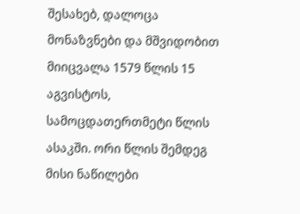შესახებ, დალოცა მონაზვნები და მშვიდობით მიიცვალა 1579 წლის 15 აგვისტოს, სამოცდათერთმეტი წლის ასაკში. ორი წლის შემდეგ მისი ნაწილები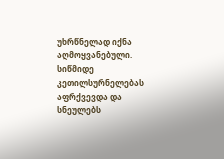უხრწნელად იქნა აღმოყვანებული. სიწმიდე კეთილსურნელებას აფრქვევდა და სნეულებს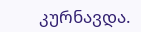კურნავდა.